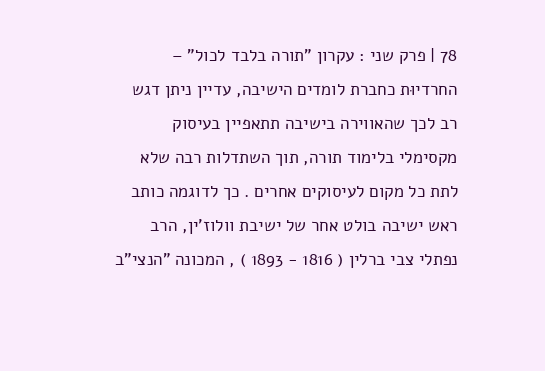78 | פרק שני : עקרון "תורה בלבד לכול" – החרדיוּת כחברת לומדים הישיבה, עדיין ניתן דגש רב לכך שהאווירה בישיבה תתאפיין בעיסוק מקסימלי בלימוד תורה, תוך השתדלות רבה שלא לתת כל מקום לעיסוקים אחרים . כך לדוגמה כותב ראש ישיבה בולט אחר של ישיבת וולוז'ין, הרב נפתלי צבי ברלין ( 1816 - 1893 ) , המכונה "הנצי"ב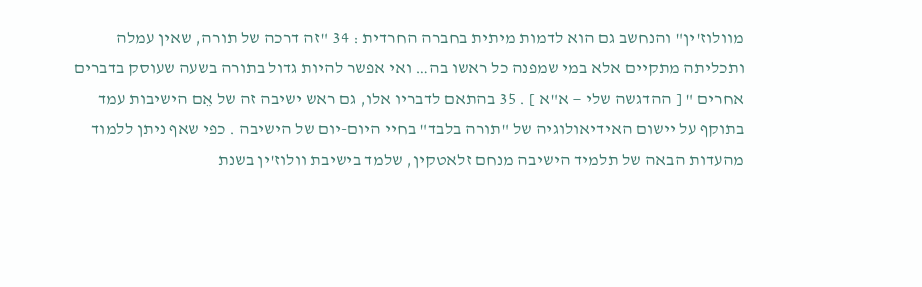מוולוז'ין" והנחשב גם הוא לדמות מיתית בחברה החרדית : 34 "זה דרכה של תורה, שאין עמלה ותכליתה מתקיים אלא במי שמפנה כל ראשו בה… ואי אפשר להיות גדול בתורה בשעה שעוסק בדברים אחרים " [ ההדגשה שלי — א"א ] . 35 בהתאם לדבריו אלו, גם ראש ישיבה זה של אֵם הישיבות עמד בתוקף על יישום האידיאולוגיה של "תורה בלבד" בחיי היום-יום של הישיבה . כפי שאף ניתן ללמוד מהעדות הבאה של תלמיד הישיבה מנחם זלאטקין, שלמד בישיבת וולוז'ין בשנת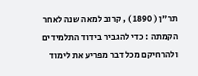תר"ן ( 1890 ) , קרוב למאה שנה לאחר הקמתה : כדי להגביר בידוד התלמידים ולהרחיקם מכל דבר מפריע את לימוד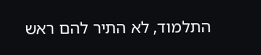התלמוד, לא התיר להם ראש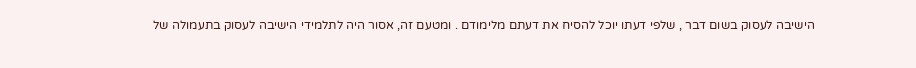הישיבה לעסוק בשום דבר , שלפי דעתו יוכל להסיח את דעתם מלימודם . ומטעם זה, אסור היה לתלמידי הישיבה לעסוק בתעמולה של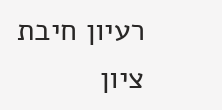רעיון חיבת ציון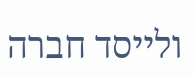ולייסד חברה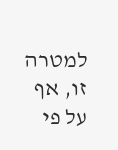למטרה זו, אף על פי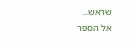שראש...
אל הספר